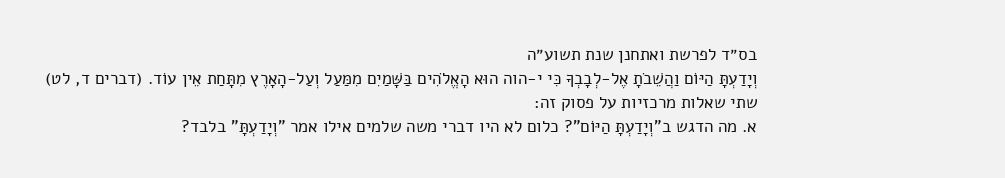בס״ד לפרשת ואתחנן שנת תשוע״ה
וְיָדַעְתָּ הַיּוֹם וַהֲשֵׁבֹתָ אֶל-לְבָבְךָ כִּי י-הוה הוּא הָאֱלֹהִים בַּשָּׁמַיִם מִמַּעַל וְעַל-הָאָרֶץ מִתָּחַת אֵין עוֹד. (דברים ד, לט)
שתי שאלות מרכזיות על פסוק זה:
א. מה הדגש ב"וְיָדַעְתָּ הַיּוֹם"? כלום לא היו דברי משה שלמים אילו אמר "וְיָדַעְתָּ" בלבד?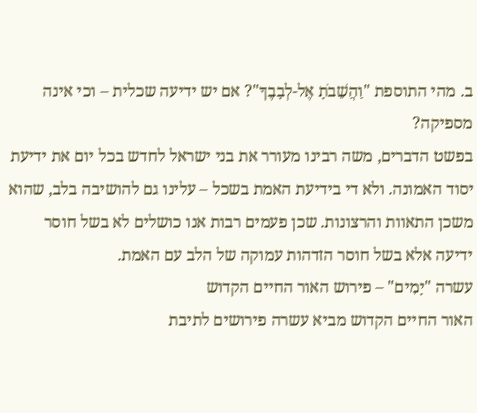ב. מהי התוספת "וַהֲשֵׁבֹתָ אֶל-לְבָבֶךָ"? אם יש ידיעה שכלית – וכי אינה מספיקה?
בפשט הדברים, משה רבינו מעורר את בני ישראל לחדש בכל יום את ידיעת יסוד האמונה. ולא די בידיעת האמת בשכל – עלינו גם להושיבה בלב, שהוא משכן התאוות והרצונות. שכן פעמים רבות אנו כושלים לא בשל חוסר ידיעה אלא בשל חוסר הזדהות עמוקה של הלב עם האמת.
עשרה "יָמִים" – פירוש האור החיים הקדוש
האור החיים הקדוש מביא עשרה פירושים לתיבת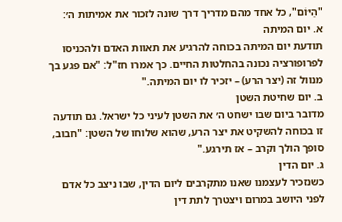"הַיּוֹם", כל אחד מהם מדריך דרך שונה לזכור את אמיתות ה׳:
א. יום המיתה
תודעת יום המיתה בכוחה להרגיע את תאוות האדם ולהכניסו לפרופורציה נכונה בהחלטות החיים. כך אמרו חז"ל: "אם פגע בך מנוול זה (יצר הרע) – יזכיר לו יום המיתה."
ב. יום שחיטת השטן
מדובר ביום שבו ישחט ה׳ את השטן לעיני כל ישראל. גם תודעה זו בכוחה להשקיט את יצר הרע, שהוא שלוחו של השטן: "חבוב, סופך הולך וקרב – אז תירגע."
ג. יום הדין
כשנזכיר לעצמנו שאנו מתקרבים ליום הדין, שבו ניצב כל אדם לפני היושב במרום ויצטרך לתת דין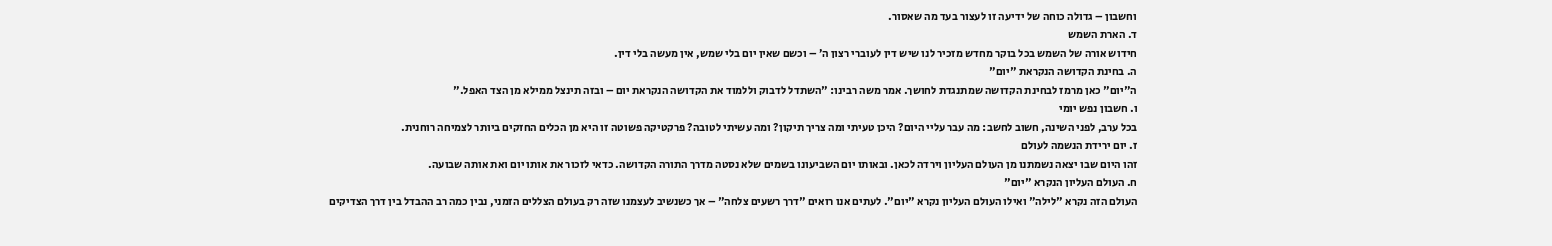וחשבון – גדולה כוחה של ידיעה זו לעצור בעד מה שאסור.
ד. הארת השמש
חידוש אורה של השמש בכל בוקר מחדש מזכיר לנו שיש דין לעוברי רצון ה׳ – וכשם שאין יום בלי שמש, אין מעשה בלי דין.
ה. בחינת הקדושה הנקראת "יום"
ה"יום" כאן מרמז לבחינת הקדושה שמתנגדת לחושך. אמר משה רבינו: "השתדל לדבוק וללמוד את הקדושה הנקראת יום – ובזה תינצל ממילא מן הצד האפל."
ו. חשבון נפש יומי
בכל ערב, לפני השינה, חשוב לחשב: מה עבר עליי היום? היכן טעיתי ומה צריך תיקון? ומה עשיתי לטובה? פרקטיקה פשוטה זו היא מן הכלים החזקים ביותר לצמיחה רוחנית.
ז. יום ירידת הנשמה לעולם
זהו היום שבו יצאה נשמתנו מן העולם העליון וירדה לכאן. ובאותו יום השביעונו בשמים שלא נסטה מדרך התורה הקדושה. כדאי לזכור את אותו יום ואת אותה שבועה.
ח. העולם העליון הנקרא "יום"
העולם הזה נקרא "לילה" ואילו העולם העליון נקרא "יום". לעתים אנו רואים "דרך רשעים צלחה" – אך כשנשיב לעצמנו שזה רק בעולם הצללים הזמני, נבין כמה רב ההבדל בין דרך הצדיקים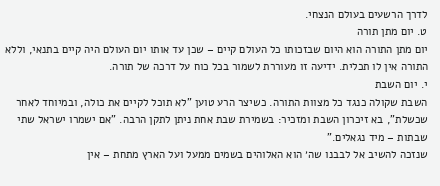לדרך הרשעים בעולם הנצחי.
ט. יום מתן תורה
יום מתן התורה הוא היום שבזכותו כל העולם קיים – שכן עד אותו יום העולם היה קיים בתנאי, וללא התורה אין לו תכלית. ידיעה זו מעוררת לשמור בכל כוח על דרכה של תורה.
י. יום השבת
השבת שקולה כנגד כל מצוות התורה. כשיצר הרע טוען "לא תוכל לקיים את כולה, ובמיוחד לאחר שכשלת", בא זיכרון השבת ומזכיר: בשמירת שבת אחת ניתן לתקן הרבה. "אם ישמרו ישראל שתי שבתות – מיד נגאלים."
שנזכה להשיב אל לבבנו שה׳ הוא האלוהים בשמים ממעל ועל הארץ מתחת – אין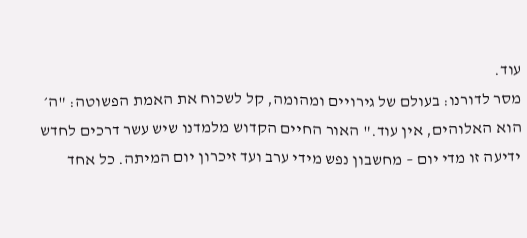עוד.
מסר לדורנו: בעולם של גירויים ומהומה, קל לשכוח את האמת הפשוטה: "ה׳ הוא האלוהים, אין עוד." האור החיים הקדוש מלמדנו שיש עשר דרכים לחדש ידיעה זו מדי יום – מחשבון נפש מידי ערב ועד זיכרון יום המיתה. כל אחד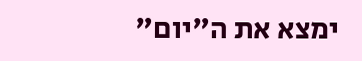ימצא את ה"יום"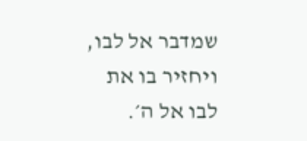שמדבר אל לבו, ויחזיר בו את לבו אל ה׳.